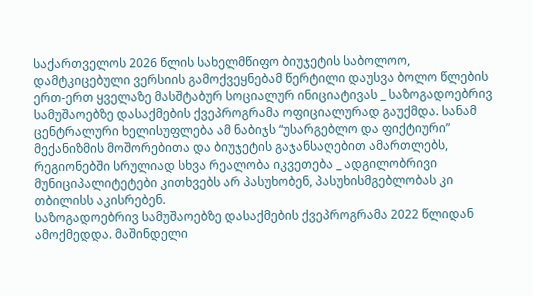საქართველოს 2026 წლის სახელმწიფო ბიუჯეტის საბოლოო, დამტკიცებული ვერსიის გამოქვეყნებამ წერტილი დაუსვა ბოლო წლების ერთ-ერთ ყველაზე მასშტაბურ სოციალურ ინიციატივას _ საზოგადოებრივ სამუშაოებზე დასაქმების ქვეპროგრამა ოფიციალურად გაუქმდა. სანამ ცენტრალური ხელისუფლება ამ ნაბიჯს “უსარგებლო და ფიქტიური” მექანიზმის მოშორებითა და ბიუჯეტის გაჯანსაღებით ამართლებს, რეგიონებში სრულიად სხვა რეალობა იკვეთება _ ადგილობრივი მუნიციპალიტეტები კითხვებს არ პასუხობენ, პასუხისმგებლობას კი თბილისს აკისრებენ.
საზოგადოებრივ სამუშაოებზე დასაქმების ქვეპროგრამა 2022 წლიდან ამოქმედდა. მაშინდელი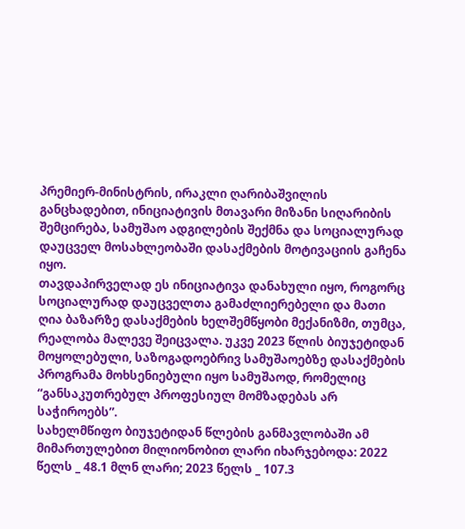პრემიერ-მინისტრის, ირაკლი ღარიბაშვილის განცხადებით, ინიციატივის მთავარი მიზანი სიღარიბის შემცირება, სამუშაო ადგილების შექმნა და სოციალურად დაუცველ მოსახლეობაში დასაქმების მოტივაციის გაჩენა იყო.
თავდაპირველად ეს ინიციატივა დანახული იყო, როგორც სოციალურად დაუცველთა გამაძლიერებელი და მათი ღია ბაზარზე დასაქმების ხელშემწყობი მექანიზმი, თუმცა, რეალობა მალევე შეიცვალა. უკვე 2023 წლის ბიუჯეტიდან მოყოლებული, საზოგადოებრივ სამუშაოებზე დასაქმების პროგრამა მოხსენიებული იყო სამუშაოდ, რომელიც “განსაკუთრებულ პროფესიულ მომზადებას არ საჭიროებს”.
სახელმწიფო ბიუჯეტიდან წლების განმავლობაში ამ მიმართულებით მილიონობით ლარი იხარჯებოდა: 2022 წელს _ 48.1 მლნ ლარი; 2023 წელს _ 107.3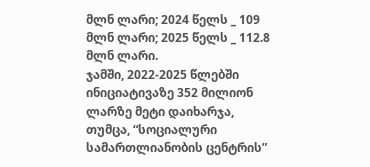მლნ ლარი; 2024 წელს _ 109 მლნ ლარი; 2025 წელს _ 112.8 მლნ ლარი.
ჯამში, 2022-2025 წლებში ინიციატივაზე 352 მილიონ ლარზე მეტი დაიხარჯა, თუმცა, “სოციალური სამართლიანობის ცენტრის”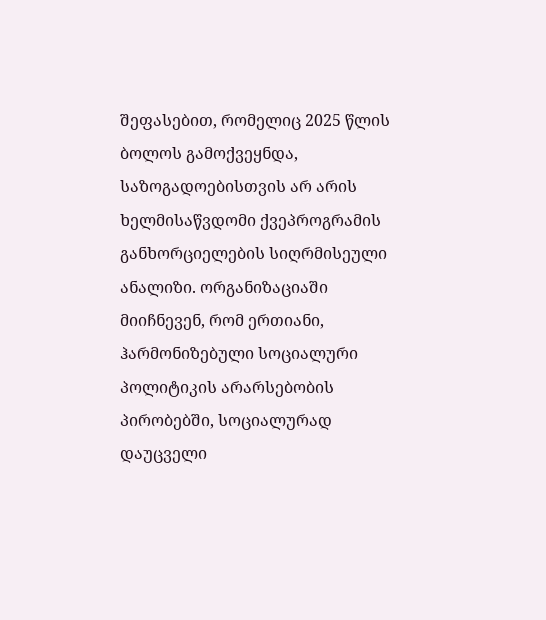შეფასებით, რომელიც 2025 წლის ბოლოს გამოქვეყნდა, საზოგადოებისთვის არ არის ხელმისაწვდომი ქვეპროგრამის განხორციელების სიღრმისეული ანალიზი. ორგანიზაციაში მიიჩნევენ, რომ ერთიანი, ჰარმონიზებული სოციალური პოლიტიკის არარსებობის პირობებში, სოციალურად დაუცველი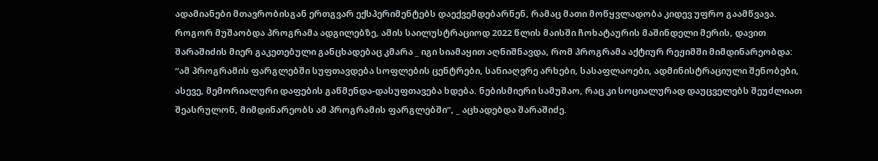ადამიანები მთავრობისგან ერთგვარ ექსპერიმენტებს დაექვემდებარნენ, რამაც მათი მოწყვლადობა კიდევ უფრო გაამწვავა.
როგორ მუშაობდა პროგრამა ადგილებზე, ამის საილუსტრაციოდ 2022 წლის მაისში ჩოხატაურის მაშინდელი მერის, დავით შარაშიძის მიერ გაკეთებული განცხადებაც კმარა _ იგი სიამაყით აღნიშნავდა, რომ პროგრამა აქტიურ რეჟიმში მიმდინარეობდა:
“ამ პროგრამის ფარგლებში სუფთავდება სოფლების ცენტრები, სანიაღვრე არხები, სასაფლაოები, ადმინისტრაციული შენობები, ასევე, მემორიალური დაფების გაწმენდა-დასუფთავება ხდება. ნებისმიერი სამუშაო, რაც კი სოციალურად დაუცველებს შეუძლიათ შეასრულონ, მიმდინარეობს ამ პროგრამის ფარგლებში”, _ აცხადებდა შარაშიძე.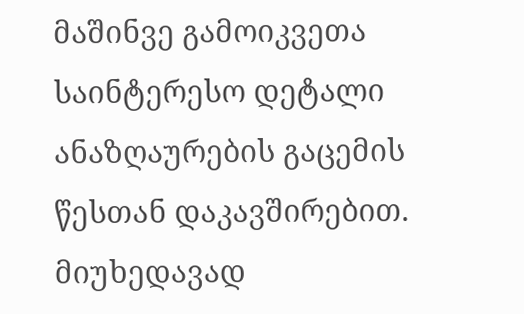მაშინვე გამოიკვეთა საინტერესო დეტალი ანაზღაურების გაცემის წესთან დაკავშირებით. მიუხედავად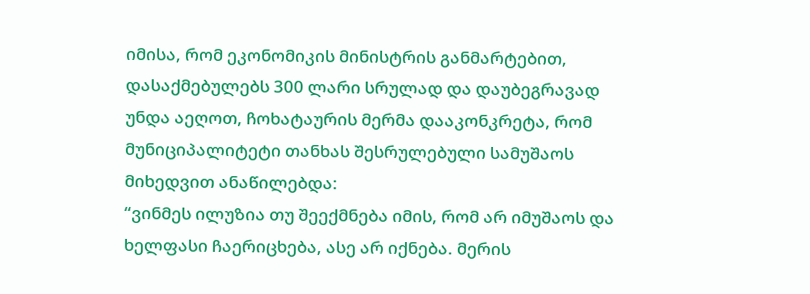იმისა, რომ ეკონომიკის მინისტრის განმარტებით, დასაქმებულებს 300 ლარი სრულად და დაუბეგრავად უნდა აეღოთ, ჩოხატაურის მერმა დააკონკრეტა, რომ მუნიციპალიტეტი თანხას შესრულებული სამუშაოს მიხედვით ანაწილებდა:
“ვინმეს ილუზია თუ შეექმნება იმის, რომ არ იმუშაოს და ხელფასი ჩაერიცხება, ასე არ იქნება. მერის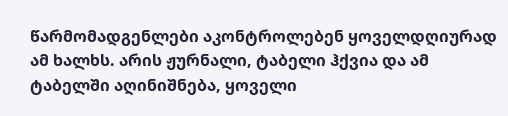წარმომადგენლები აკონტროლებენ ყოველდღიურად ამ ხალხს. არის ჟურნალი, ტაბელი ჰქვია და ამ ტაბელში აღინიშნება, ყოველი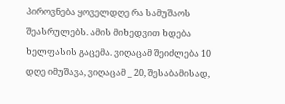პიროვნება ყოველდღე რა სამუშაოს შეასრულებს. ამის მიხედვით ხდება ხელფასის გაცემა. ვიღაცამ შეიძლება 10 დღე იმუშავა, ვიღაცამ _ 20, შესაბამისად,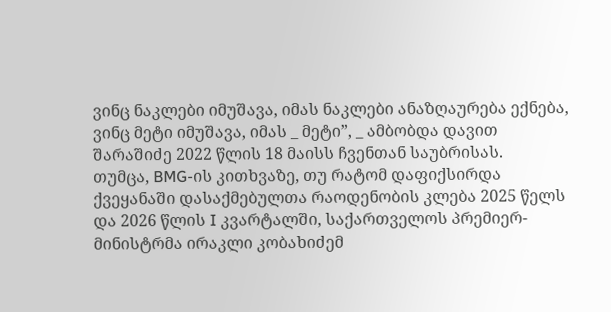ვინც ნაკლები იმუშავა, იმას ნაკლები ანაზღაურება ექნება, ვინც მეტი იმუშავა, იმას _ მეტი”, _ ამბობდა დავით შარაშიძე 2022 წლის 18 მაისს ჩვენთან საუბრისას.
თუმცა, BMG-ის კითხვაზე, თუ რატომ დაფიქსირდა ქვეყანაში დასაქმებულთა რაოდენობის კლება 2025 წელს და 2026 წლის I კვარტალში, საქართველოს პრემიერ-მინისტრმა ირაკლი კობახიძემ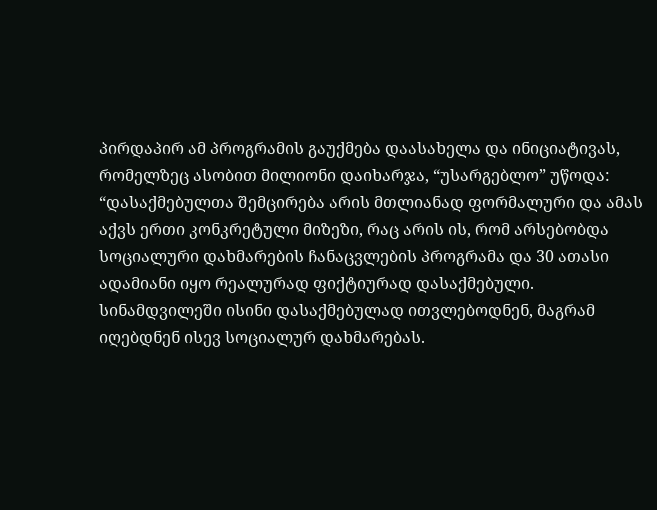პირდაპირ ამ პროგრამის გაუქმება დაასახელა და ინიციატივას, რომელზეც ასობით მილიონი დაიხარჯა, “უსარგებლო” უწოდა:
“დასაქმებულთა შემცირება არის მთლიანად ფორმალური და ამას აქვს ერთი კონკრეტული მიზეზი, რაც არის ის, რომ არსებობდა სოციალური დახმარების ჩანაცვლების პროგრამა და 30 ათასი ადამიანი იყო რეალურად ფიქტიურად დასაქმებული. სინამდვილეში ისინი დასაქმებულად ითვლებოდნენ, მაგრამ იღებდნენ ისევ სოციალურ დახმარებას.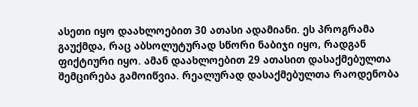ასეთი იყო დაახლოებით 30 ათასი ადამიანი. ეს პროგრამა გაუქმდა, რაც აბსოლუტურად სწორი ნაბიჯი იყო, რადგან ფიქტიური იყო. ამან დაახლოებით 29 ათასით დასაქმებულთა შემცირება გამოიწვია. რეალურად დასაქმებულთა რაოდენობა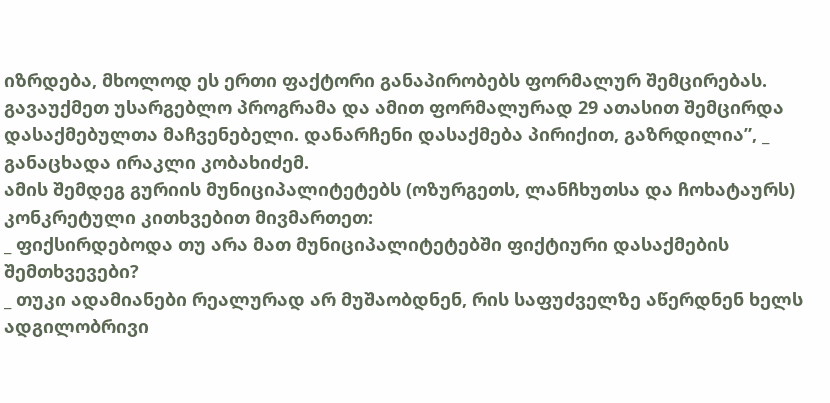იზრდება, მხოლოდ ეს ერთი ფაქტორი განაპირობებს ფორმალურ შემცირებას. გავაუქმეთ უსარგებლო პროგრამა და ამით ფორმალურად 29 ათასით შემცირდა დასაქმებულთა მაჩვენებელი. დანარჩენი დასაქმება პირიქით, გაზრდილია”, _ განაცხადა ირაკლი კობახიძემ.
ამის შემდეგ გურიის მუნიციპალიტეტებს (ოზურგეთს, ლანჩხუთსა და ჩოხატაურს) კონკრეტული კითხვებით მივმართეთ:
_ ფიქსირდებოდა თუ არა მათ მუნიციპალიტეტებში ფიქტიური დასაქმების შემთხვევები?
_ თუკი ადამიანები რეალურად არ მუშაობდნენ, რის საფუძველზე აწერდნენ ხელს ადგილობრივი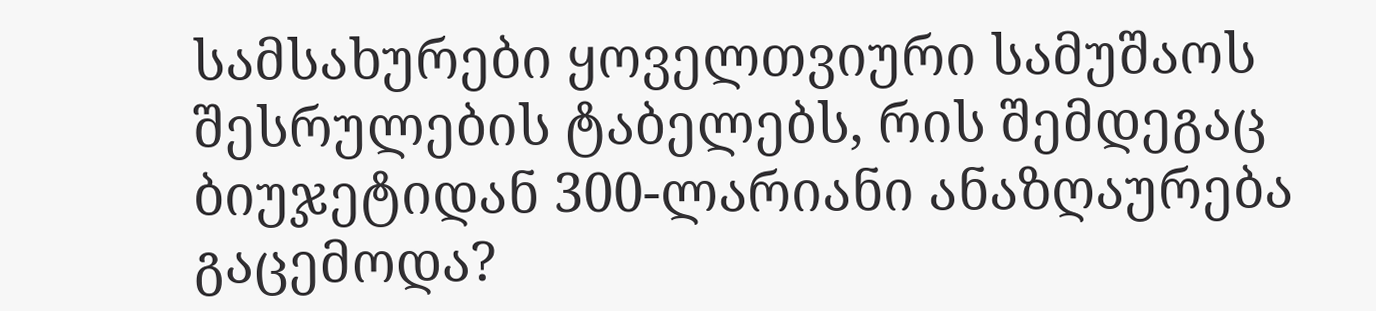სამსახურები ყოველთვიური სამუშაოს შესრულების ტაბელებს, რის შემდეგაც ბიუჯეტიდან 300-ლარიანი ანაზღაურება გაცემოდა?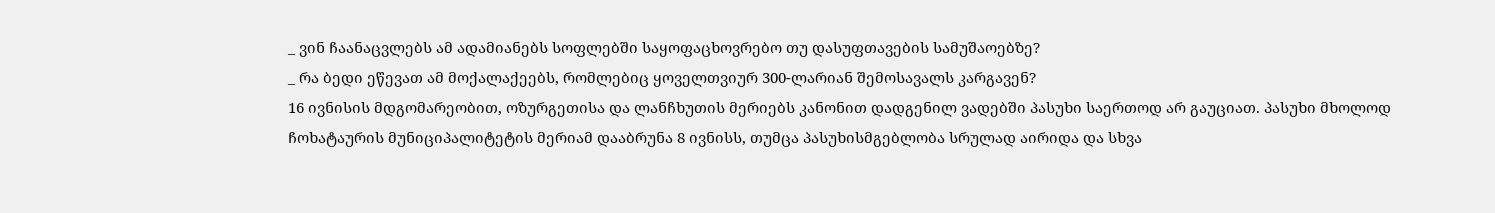_ ვინ ჩაანაცვლებს ამ ადამიანებს სოფლებში საყოფაცხოვრებო თუ დასუფთავების სამუშაოებზე?
_ რა ბედი ეწევათ ამ მოქალაქეებს, რომლებიც ყოველთვიურ 300-ლარიან შემოსავალს კარგავენ?
16 ივნისის მდგომარეობით, ოზურგეთისა და ლანჩხუთის მერიებს კანონით დადგენილ ვადებში პასუხი საერთოდ არ გაუციათ. პასუხი მხოლოდ ჩოხატაურის მუნიციპალიტეტის მერიამ დააბრუნა 8 ივნისს, თუმცა პასუხისმგებლობა სრულად აირიდა და სხვა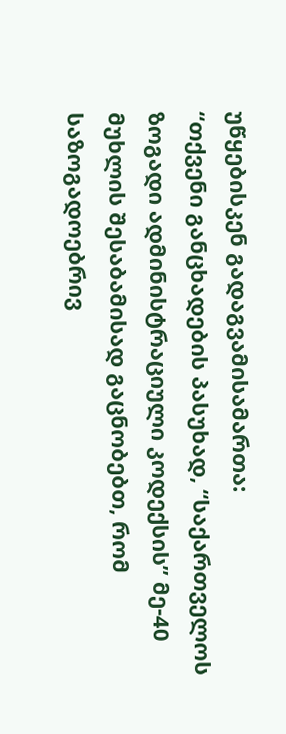უწყებისკენ გადაგვამისამართა:
“თქვენი განცხადების პასუხად, “საქართველოს ზოგადი ადმინისტრაციული კოდექსის” მე-40 მუხლის შესაბამისად გაცნობებთ, რომ საზოგადოებრივ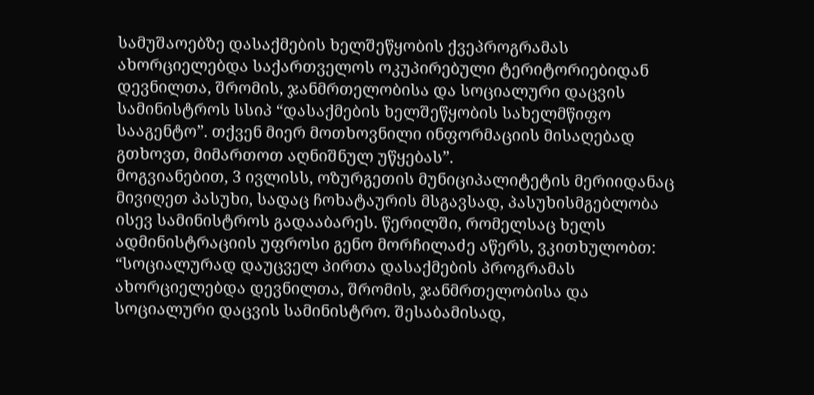სამუშაოებზე დასაქმების ხელშეწყობის ქვეპროგრამას ახორციელებდა საქართველოს ოკუპირებული ტერიტორიებიდან დევნილთა, შრომის, ჯანმრთელობისა და სოციალური დაცვის სამინისტროს სსიპ “დასაქმების ხელშეწყობის სახელმწიფო სააგენტო”. თქვენ მიერ მოთხოვნილი ინფორმაციის მისაღებად გთხოვთ, მიმართოთ აღნიშნულ უწყებას”.
მოგვიანებით, 3 ივლისს, ოზურგეთის მუნიციპალიტეტის მერიიდანაც მივიღეთ პასუხი, სადაც ჩოხატაურის მსგავსად, პასუხისმგებლობა ისევ სამინისტროს გადააბარეს. წერილში, რომელსაც ხელს ადმინისტრაციის უფროსი გენო მორჩილაძე აწერს, ვკითხულობთ:
“სოციალურად დაუცველ პირთა დასაქმების პროგრამას ახორციელებდა დევნილთა, შრომის, ჯანმრთელობისა და სოციალური დაცვის სამინისტრო. შესაბამისად,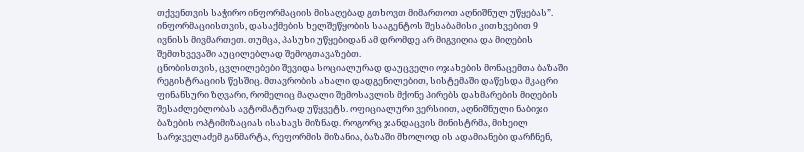თქვენთვის საჭირო ინფორმაციის მისაღებად გთხოვთ მიმართოთ აღნიშნულ უწყებას”.
ინფორმაციისთვის, დასაქმების ხელშეწყობის სააგენტოს შესაბამისი კითხვებით 9 ივნისს მივმართეთ. თუმცა, პასუხი უწყებიდან ამ დრომდე არ მიგვიღია და მიღების შემთხვევაში აუცილებლად შემოგთავაზებთ.
ცნობისთვის, ცვლილებები შევიდა სოციალურად დაუცველი ოჯახების მონაცემთა ბაზაში რეგისტრაციის წესშიც. მთავრობის ახალი დადგენილებით, სისტემაში დაწესდა მკაცრი ფინანსური ზღვარი, რომელიც მაღალი შემოსავლის მქონე პირებს დახმარების მიღების შესაძლებლობას ავტომატურად უწყვეტს. ოფიციალური ვერსიით, აღნიშნული ნაბიჯი ბაზების ოპტიმიზაციას ისახავს მიზნად. როგორც ჯანდაცვის მინისტრმა, მიხეილ სარჯველაძემ განმარტა, რეფორმის მიზანია, ბაზაში მხოლოდ ის ადამიანები დარჩნენ,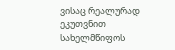ვისაც რეალურად ეკუთვნით სახელმწიფოს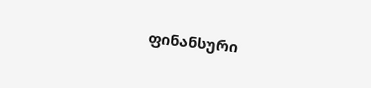ფინანსური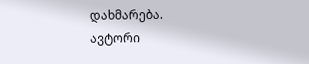დახმარება.
ავტორი